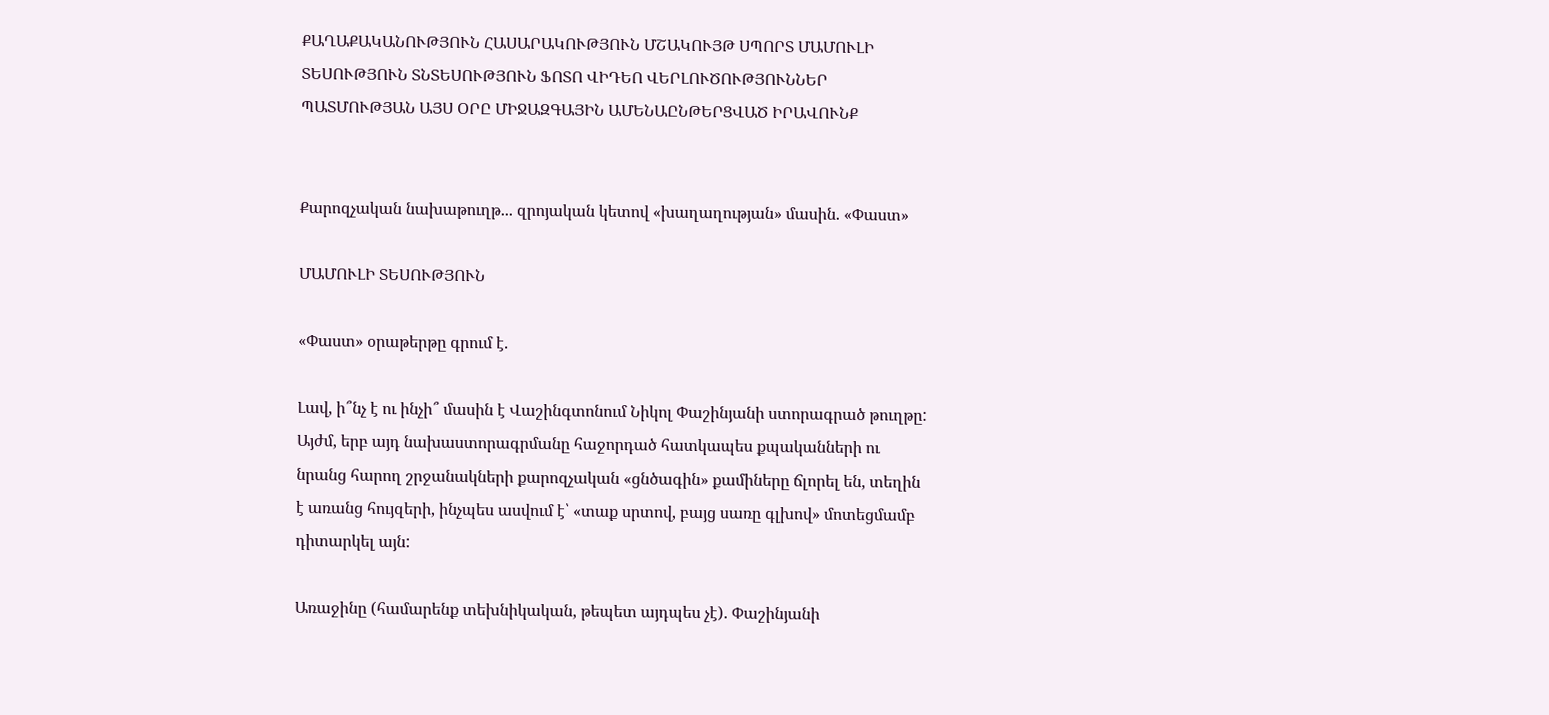ՔԱՂԱՔԱԿԱՆՈՒԹՅՈՒՆ ՀԱՍԱՐԱԿՈՒԹՅՈՒՆ ՄՇԱԿՈՒՅԹ ՍՊՈՐՏ ՄԱՄՈՒԼԻ ՏԵՍՈՒԹՅՈՒՆ ՏՆՏԵՍՈՒԹՅՈՒՆ ՖՈՏՈ ՎԻԴԵՈ ՎԵՐԼՈՒԾՈՒԹՅՈՒՆՆԵՐ ՊԱՏՄՈՒԹՅԱՆ ԱՅՍ ՕՐԸ ՄԻՋԱԶԳԱՅԻՆ ԱՄԵՆԱԸՆԹԵՐՑՎԱԾ ԻՐԱՎՈՒՆՔ


Քարոզչական նախաթուղթ... զրոյական կետով «խաղաղության» մասին. «Փաստ»

ՄԱՄՈՒԼԻ ՏԵՍՈՒԹՅՈՒՆ

«Փաստ» օրաթերթը գրում է.

Լավ, ի՞նչ է ու ինչի՞ մասին է Վաշինգտոնում Նիկոլ Փաշինյանի ստորագրած թուղթը: Այժմ, երբ այդ նախաստորագրմանը հաջորդած հատկապես քպականների ու նրանց հարող շրջանակների քարոզչական «ցնծագին» քամիները ճլորել են, տեղին է առանց հույզերի, ինչպես ասվում է՝ «տաք սրտով, բայց սառը գլխով» մոտեցմամբ դիտարկել այն:

Առաջինը (համարենք տեխնիկական, թեպետ այդպես չէ). Փաշինյանի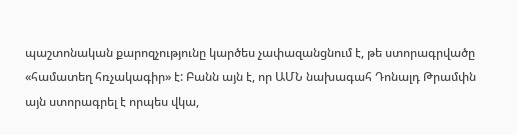պաշտոնական քարոզչությունը կարծես չափազանցնում է, թե ստորագրվածը «համատեղ հռչակագիր» է: Բանն այն է, որ ԱՄՆ նախագահ Դոնալդ Թրամփն այն ստորագրել է որպես վկա,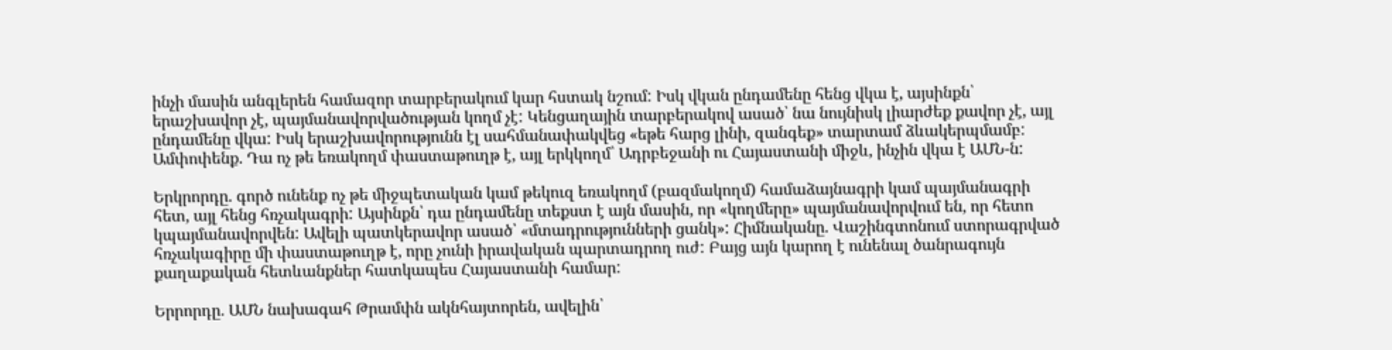ինչի մասին անգլերեն համազոր տարբերակում կար հստակ նշում: Իսկ վկան ընդամենը հենց վկա է, այսինքն՝ երաշխավոր չէ, պայմանավորվածության կողմ չէ: Կենցաղային տարբերակով ասած՝ նա նույնիսկ լիարժեք քավոր չէ, այլ ընդամենը վկա: Իսկ երաշխավորությունն էլ սահմանափակվեց «եթե հարց լինի, զանգեք» տարտամ ձևակերպմամբ: Ամփոփենք. Դա ոչ թե եռակողմ փաստաթուղթ է, այլ երկկողմ՝ Ադրբեջանի ու Հայաստանի միջև, ինչին վկա է ԱՄՆ-ն:

Երկրորդը. գործ ունենք ոչ թե միջպետական կամ թեկուզ եռակողմ (բազմակողմ) համաձայնագրի կամ պայմանագրի հետ, այլ հենց հռչակագրի: Այսինքն՝ դա ընդամենը տեքստ է այն մասին, որ «կողմերը» պայմանավորվում են, որ հետո կպայմանավորվեն: Ավելի պատկերավոր ասած՝ «մտադրությունների ցանկ»: Հիմնականը. Վաշինգտոնում ստորագրված հռչակագիրը մի փաստաթուղթ է, որը չունի իրավական պարտադրող ուժ: Բայց այն կարող է ունենալ ծանրագույն քաղաքական հետևանքներ հատկապես Հայաստանի համար:

Երրորդը. ԱՄՆ նախագահ Թրամփն ակնհայտորեն, ավելին՝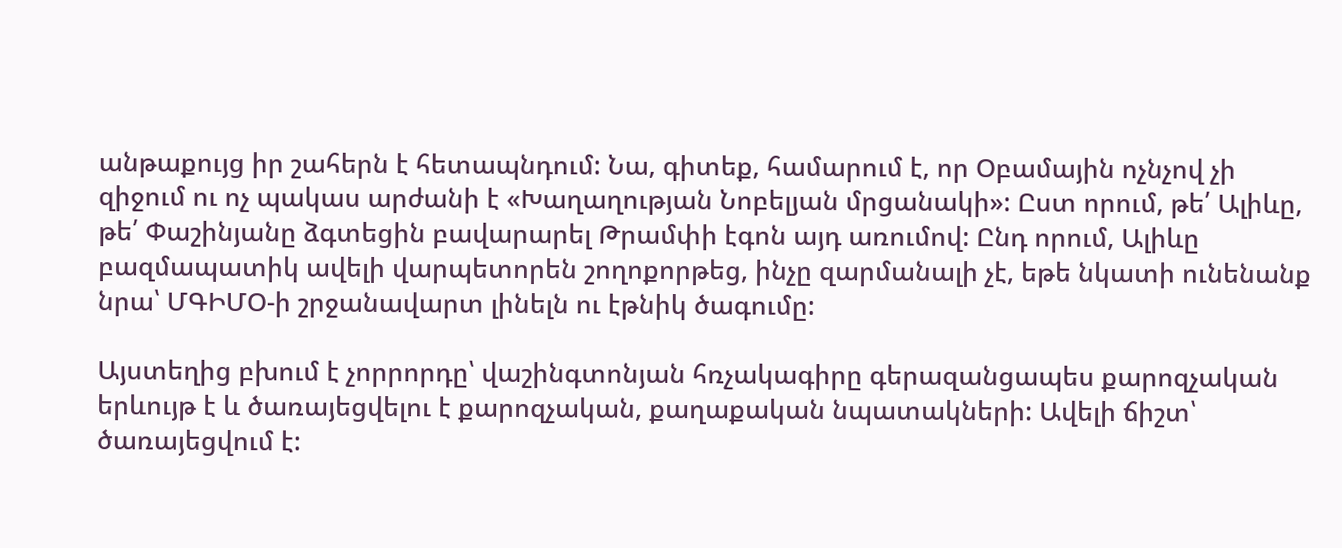անթաքույց իր շահերն է հետապնդում: Նա, գիտեք, համարում է, որ Օբամային ոչնչով չի զիջում ու ոչ պակաս արժանի է «Խաղաղության Նոբելյան մրցանակի»: Ըստ որում, թե՛ Ալիևը, թե՛ Փաշինյանը ձգտեցին բավարարել Թրամփի էգոն այդ առումով: Ընդ որում, Ալիևը բազմապատիկ ավելի վարպետորեն շողոքորթեց, ինչը զարմանալի չէ, եթե նկատի ունենանք նրա՝ ՄԳԻՄՕ-ի շրջանավարտ լինելն ու էթնիկ ծագումը:

Այստեղից բխում է չորրորդը՝ վաշինգտոնյան հռչակագիրը գերազանցապես քարոզչական երևույթ է և ծառայեցվելու է քարոզչական, քաղաքական նպատակների: Ավելի ճիշտ՝ ծառայեցվում է: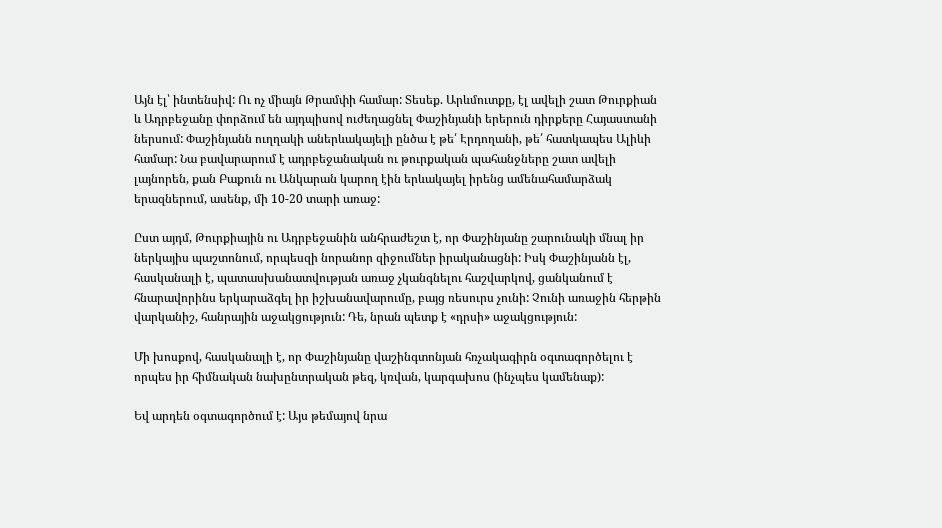Այն էլ՝ ինտենսիվ: Ու ոչ միայն Թրամփի համար: Տեսեք. Արևմուտքը, էլ ավելի շատ Թուրքիան և Ադրբեջանը փորձում են այդպիսով ուժեղացնել Փաշինյանի երերուն դիրքերը Հայաստանի ներսում: Փաշինյանն ուղղակի աներևակայելի ընծա է թե՛ Էրդողանի, թե՛ հատկապես Ալիևի համար: Նա բավարարում է ադրբեջանական ու թուրքական պահանջները շատ ավելի լայնորեն, քան Բաքուն ու Անկարան կարող էին երևակայել իրենց ամենահամարձակ երազներում, ասենք, մի 10-20 տարի առաջ:

Ըստ այդմ, Թուրքիային ու Ադրբեջանին անհրաժեշտ է, որ Փաշինյանը շարունակի մնալ իր ներկայիս պաշտոնում, որպեսզի նորանոր զիջումներ իրականացնի: Իսկ Փաշինյանն էլ, հասկանալի է, պատասխանատվության առաջ չկանգնելու հաշվարկով, ցանկանում է հնարավորինս երկարաձգել իր իշխանավարումը, բայց ռեսուրս չունի: Չունի առաջին հերթին վարկանիշ, հանրային աջակցություն: Դե, նրան պետք է «դրսի» աջակցություն:

Մի խոսքով, հասկանալի է, որ Փաշինյանը վաշինգտոնյան հռչակագիրն օգտագործելու է որպես իր հիմնական նախընտրական թեզ, կռվան, կարգախոս (ինչպես կամենաք):

Եվ արդեն օգտագործում է: Այս թեմայով նրա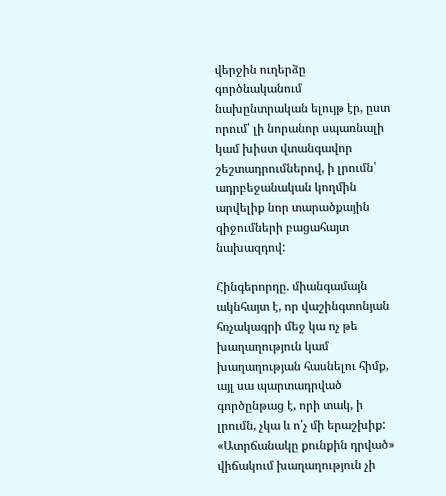վերջին ուղերձը գործնականում նախընտրական ելույթ էր, ըստ որում՝ լի նորանոր սպառնալի կամ խիստ վտանգավոր շեշտադրումներով, ի լրումն՝ ադրբեջանական կողմին արվելիք նոր տարածքային զիջումների բացահայտ նախազդով:

Հինգերորդը. միանգամայն ակնհայտ է, որ վաշինգտոնյան հռչակագրի մեջ կա ոչ թե խաղաղություն կամ խաղաղության հասնելու հիմք, այլ սա պարտադրված գործընթաց է, որի տակ, ի լրումն, չկա և ո՛չ մի երաշխիք: «Ատրճանակը քունքին դրված» վիճակում խաղաղություն չի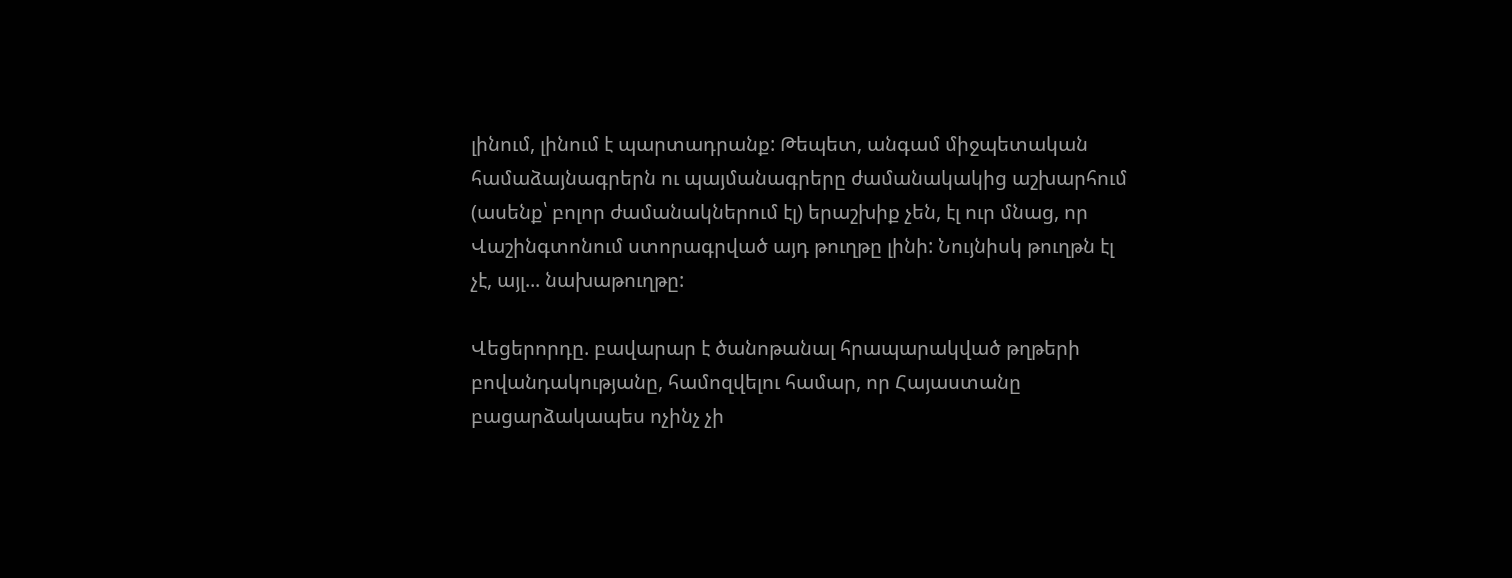լինում, լինում է պարտադրանք: Թեպետ, անգամ միջպետական համաձայնագրերն ու պայմանագրերը ժամանակակից աշխարհում (ասենք՝ բոլոր ժամանակներում էլ) երաշխիք չեն, էլ ուր մնաց, որ Վաշինգտոնում ստորագրված այդ թուղթը լինի: Նույնիսկ թուղթն էլ չէ, այլ... նախաթուղթը:

Վեցերորդը. բավարար է ծանոթանալ հրապարակված թղթերի բովանդակությանը, համոզվելու համար, որ Հայաստանը բացարձակապես ոչինչ չի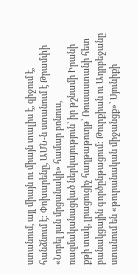ստանում, այլ միայն ու միայն տալիս է, զիջում է, հանձնում է: Փոխարենը, ԱՄՆ-ն ստանում է Թրամփի «Նոբել յան մրցանակի» համար բոնուս, ռազմականացված ներկայություն՝ իր թշնամի Իրանի քթի տակ, լրացուցիչ հաղթաթուղթ՝ Ռուսաստանի հետ բանակցային գործընթացում: Թուրքիան ու Ադրբեջանը ստանում են «թուրանական միջանցք»՝ Սյունիքի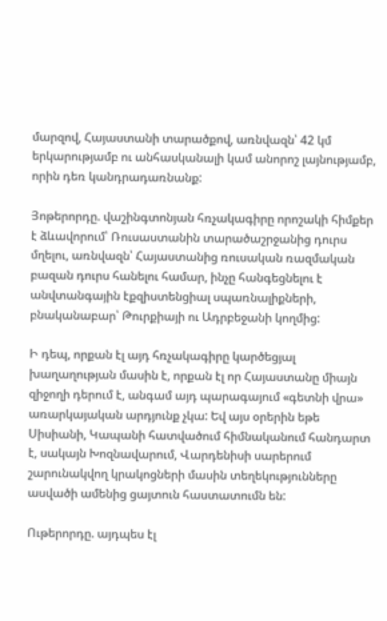մարզով, Հայաստանի տարածքով, առնվազն՝ 42 կմ երկարությամբ ու անհասկանալի կամ անորոշ լայնությամբ, որին դեռ կանդրադառնանք:

Յոթերորդը. վաշինգտոնյան հռչակագիրը որոշակի հիմքեր է ձևավորում՝ Ռուսաստանին տարածաշրջանից դուրս մղելու, առնվազն՝ Հայաստանից ռուսական ռազմական բազան դուրս հանելու համար, ինչը հանգեցնելու է անվտանգային էքզիստենցիալ սպառնալիքների, բնականաբար՝ Թուրքիայի ու Ադրբեջանի կողմից:

Ի դեպ, որքան էլ այդ հռչակագիրը կարծեցյալ խաղաղության մասին է, որքան էլ որ Հայաստանը միայն զիջողի դերում է, անգամ այդ պարագայում «գետնի վրա» առարկայական արդյունք չկա: Եվ այս օրերին եթե Սիսիանի, Կապանի հատվածում հիմնականում հանդարտ է, սակայն Խոզնավարում, Վարդենիսի սարերում շարունակվող կրակոցների մասին տեղեկությունները ասվածի ամենից ցայտուն հաստատումն են:

Ութերորդը. այդպես էլ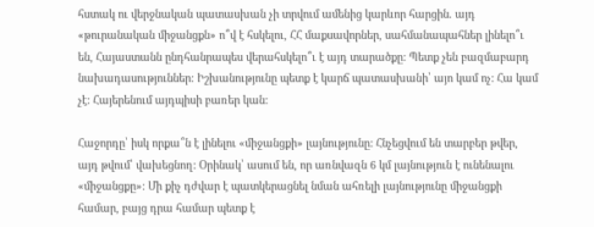հստակ ու վերջնական պատասխան չի տրվում ամենից կարևոր հարցին. այդ «թուրանական միջանցքն» ո՞վ է հսկելու, ՀՀ մաքսավորներ, սահմանապահներ լինելո՞ւ են, Հայաստանն ընդհանրապես վերահսկելո՞ւ է այդ տարածքը: Պետք չեն բազմաբարդ նախադասություններ: Իշխանությունը պետք է կարճ պատասխանի՝ այո կամ ոչ: Հա կամ չէ: Հայերենում այդպիսի բառեր կան:

Հաջորդը՝ իսկ որքա՞ն է լինելու «միջանցքի» լայնությունը: Հնչեցվում են տարբեր թվեր, այդ թվում՝ վախեցնող: Օրինակ՝ ասում են, որ առնվազն 6 կմ լայնություն է ունենալու «միջանցքը»: Մի քիչ դժվար է պատկերացնել նման ահռելի լայնությունը միջանցքի համար, բայց դրա համար պետք է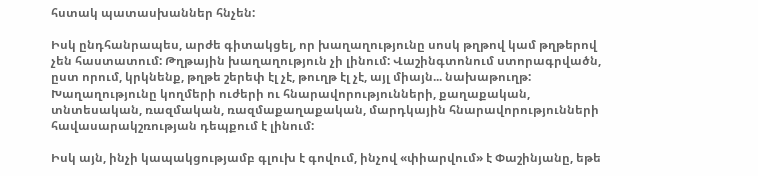հստակ պատասխաններ հնչեն:

Իսկ ընդհանրապես, արժե գիտակցել, որ խաղաղությունը սոսկ թղթով կամ թղթերով չեն հաստատում: Թղթային խաղաղություն չի լինում: Վաշինգտոնում ստորագրվածն, ըստ որում, կրկնենք, թղթե շերեփ էլ չէ, թուղթ էլ չէ, այլ միայն... նախաթուղթ: Խաղաղությունը կողմերի ուժերի ու հնարավորությունների, քաղաքական, տնտեսական, ռազմական, ռազմաքաղաքական, մարդկային հնարավորությունների հավասարակշռության դեպքում է լինում:

Իսկ այն, ինչի կապակցությամբ գլուխ է գովում, ինչով «փիարվում» է Փաշինյանը, եթե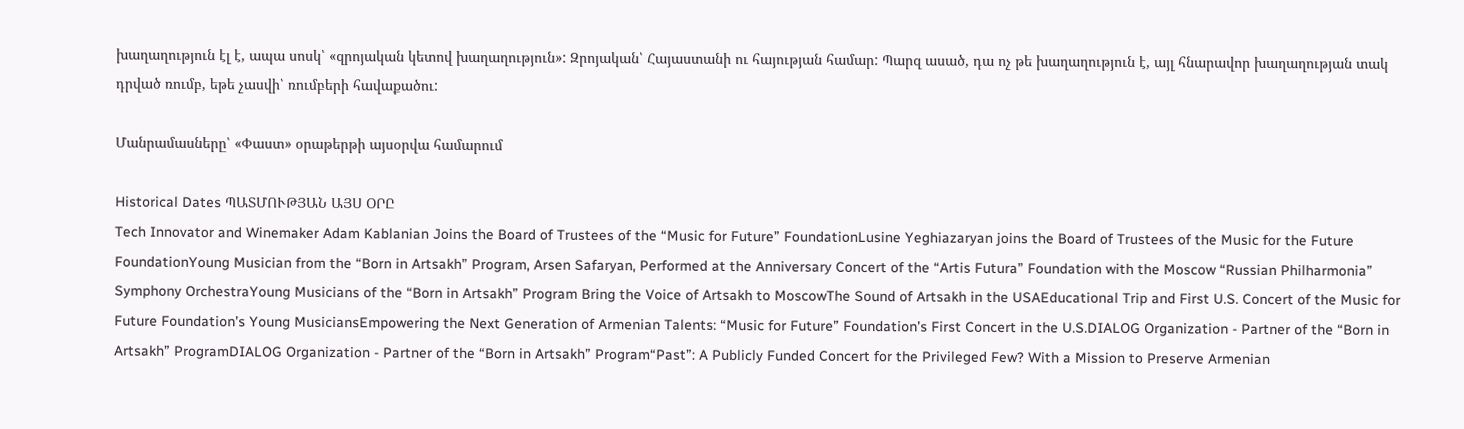խաղաղություն էլ է, ապա սոսկ՝ «զրոյական կետով խաղաղություն»: Զրոյական՝ Հայաստանի ու հայության համար: Պարզ ասած, դա ոչ թե խաղաղություն է, այլ հնարավոր խաղաղության տակ դրված ռումբ, եթե չասվի՝ ռումբերի հավաքածու:

Մանրամասները՝ «Փաստ» օրաթերթի այսօրվա համարում

Historical Dates ՊԱՏՄՈՒԹՅԱՆ ԱՅՍ ՕՐԸ
Tech Innovator and Winemaker Adam Kablanian Joins the Board of Trustees of the “Music for Future” FoundationLusine Yeghiazaryan joins the Board of Trustees of the Music for the Future FoundationYoung Musician from the “Born in Artsakh” Program, Arsen Safaryan, Performed at the Anniversary Concert of the “Artis Futura” Foundation with the Moscow “Russian Philharmonia” Symphony OrchestraYoung Musicians of the “Born in Artsakh” Program Bring the Voice of Artsakh to MoscowThe Sound of Artsakh in the USAEducational Trip and First U.S. Concert of the Music for Future Foundation’s Young MusiciansEmpowering the Next Generation of Armenian Talents: “Music for Future” Foundation’s First Concert in the U.S.DIALOG Organization - Partner of the “Born in Artsakh” ProgramDIALOG Organization - Partner of the “Born in Artsakh” Program“Past”: A Publicly Funded Concert for the Privileged Few? With a Mission to Preserve Armenian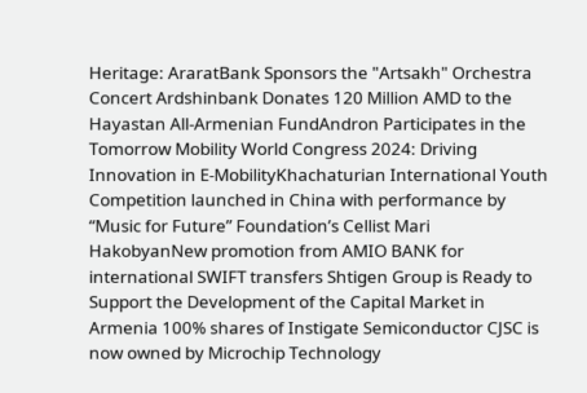Heritage: AraratBank Sponsors the "Artsakh" Orchestra Concert Ardshinbank Donates 120 Million AMD to the Hayastan All-Armenian FundAndron Participates in the Tomorrow Mobility World Congress 2024: Driving Innovation in E-MobilityKhachaturian International Youth Competition launched in China with performance by “Music for Future” Foundation’s Cellist Mari HakobyanNew promotion from AMIO BANK for international SWIFT transfers Shtigen Group is Ready to Support the Development of the Capital Market in Armenia 100% shares of Instigate Semiconductor CJSC is now owned by Microchip Technology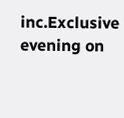inc.Exclusive evening on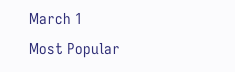March 1
Most Popular